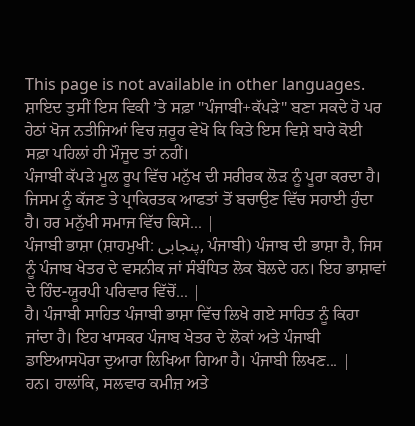This page is not available in other languages.
ਸ਼ਾਇਦ ਤੁਸੀਂ ਇਸ ਵਿਕੀ ’ਤੇ ਸਫ਼ਾ "ਪੰਜਾਬੀ+ਕੱਪੜੇ" ਬਣਾ ਸਕਦੇ ਹੋ ਪਰ ਹੇਠਾਂ ਖੋਜ ਨਤੀਜਿਆਂ ਵਿਚ ਜ਼ਰੂਰ ਵੇਖੋ ਕਿ ਕਿਤੇ ਇਸ ਵਿਸ਼ੇ ਬਾਰੇ ਕੋਈ ਸਫ਼ਾ ਪਹਿਲਾਂ ਹੀ ਮੌਜੂਦ ਤਾਂ ਨਹੀਂ।
ਪੰਜਾਬੀ ਕੱਪੜੇ ਮੂਲ ਰੂਪ ਵਿੱਚ ਮਨੁੱਖ ਦੀ ਸਰੀਰਕ ਲੋੜ ਨੂੰ ਪੂਰਾ ਕਰਦਾ ਹੈ। ਜਿਸਮ ਨੂੰ ਕੱਜਣ ਤੇ ਪ੍ਰਾਕਿਰਤਕ ਆਫਤਾਂ ਤੋਂ ਬਚਾਉਣ ਵਿੱਚ ਸਹਾਈ ਹੁੰਦਾ ਹੈ। ਹਰ ਮਨੁੱਖੀ ਸਮਾਜ ਵਿੱਚ ਕਿਸੇ... |
ਪੰਜਾਬੀ ਭਾਸ਼ਾ (ਸ਼ਾਹਮੁਖੀ: پنجابی, ਪੰਜਾਬੀ) ਪੰਜਾਬ ਦੀ ਭਾਸ਼ਾ ਹੈ, ਜਿਸ ਨੂੰ ਪੰਜਾਬ ਖੇਤਰ ਦੇ ਵਸਨੀਕ ਜਾਂ ਸੰਬੰਧਿਤ ਲੋਕ ਬੋਲਦੇ ਹਨ। ਇਹ ਭਾਸ਼ਾਵਾਂ ਦੇ ਹਿੰਦ-ਯੂਰਪੀ ਪਰਿਵਾਰ ਵਿੱਚੋਂ... |
ਹੈ। ਪੰਜਾਬੀ ਸਾਹਿਤ ਪੰਜਾਬੀ ਭਾਸ਼ਾ ਵਿੱਚ ਲਿਖੇ ਗਏ ਸਾਹਿਤ ਨੂੰ ਕਿਹਾ ਜਾਂਦਾ ਹੈ। ਇਹ ਖਾਸਕਰ ਪੰਜਾਬ ਖੇਤਰ ਦੇ ਲੋਕਾਂ ਅਤੇ ਪੰਜਾਬੀ ਡਾਇਆਸਪੋਰਾ ਦੁਆਰਾ ਲਿਖਿਆ ਗਿਆ ਹੈ। ਪੰਜਾਬੀ ਲਿਖਣ... |
ਹਨ। ਹਾਲਾਂਕਿ, ਸਲਵਾਰ ਕਮੀਜ਼ ਅਤੇ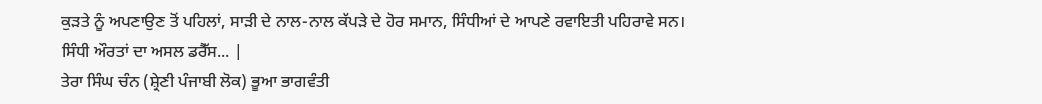ਕੁੜਤੇ ਨੂੰ ਅਪਣਾਉਣ ਤੋਂ ਪਹਿਲਾਂ, ਸਾੜੀ ਦੇ ਨਾਲ-ਨਾਲ ਕੱਪੜੇ ਦੇ ਹੋਰ ਸਮਾਨ, ਸਿੰਧੀਆਂ ਦੇ ਆਪਣੇ ਰਵਾਇਤੀ ਪਹਿਰਾਵੇ ਸਨ। ਸਿੰਧੀ ਔਰਤਾਂ ਦਾ ਅਸਲ ਡਰੈੱਸ... |
ਤੇਰਾ ਸਿੰਘ ਚੰਨ (ਸ਼੍ਰੇਣੀ ਪੰਜਾਬੀ ਲੋਕ) ਭੂਆ ਭਾਗਵੰਤੀ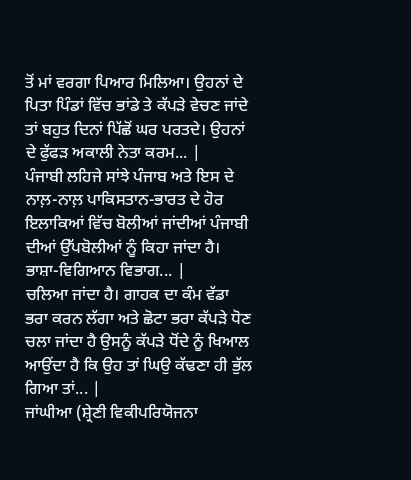ਤੋਂ ਮਾਂ ਵਰਗਾ ਪਿਆਰ ਮਿਲਿਆ। ਉਹਨਾਂ ਦੇ ਪਿਤਾ ਪਿੰਡਾਂ ਵਿੱਚ ਭਾਂਡੇ ਤੇ ਕੱਪੜੇ ਵੇਚਣ ਜਾਂਦੇ ਤਾਂ ਬਹੁਤ ਦਿਨਾਂ ਪਿੱਛੋਂ ਘਰ ਪਰਤਦੇ। ਉਹਨਾਂ ਦੇ ਫੁੱਫੜ ਅਕਾਲੀ ਨੇਤਾ ਕਰਮ... |
ਪੰਜਾਬੀ ਲਹਿਜੇ ਸਾਂਝੇ ਪੰਜਾਬ ਅਤੇ ਇਸ ਦੇ ਨਾਲ਼-ਨਾਲ਼ ਪਾਕਿਸਤਾਨ-ਭਾਰਤ ਦੇ ਹੋਰ ਇਲਾਕਿਆਂ ਵਿੱਚ ਬੋਲੀਆਂ ਜਾਂਦੀਆਂ ਪੰਜਾਬੀ ਦੀਆਂ ਉੱਪਬੋਲੀਆਂ ਨੂੰ ਕਿਹਾ ਜਾਂਦਾ ਹੈ। ਭਾਸ਼ਾ-ਵਿਗਿਆਨ ਵਿਭਾਗ... |
ਚਲਿਆ ਜਾਂਦਾ ਹੈ। ਗਾਹਕ ਦਾ ਕੰਮ ਵੱਡਾ ਭਰਾ ਕਰਨ ਲੱਗਾ ਅਤੇ ਛੋਟਾ ਭਰਾ ਕੱਪੜੇ ਧੋਣ ਚਲਾ ਜਾਂਦਾ ਹੈ ਉਸਨੂੰ ਕੱਪੜੇ ਧੋਂਦੇ ਨੂੰ ਖਿਆਲ ਆਉਂਦਾ ਹੈ ਕਿ ਉਹ ਤਾਂ ਘਿਉ ਕੱਢਣਾ ਹੀ ਭੁੱਲ ਗਿਆ ਤਾਂ... |
ਜਾਂਘੀਆ (ਸ਼੍ਰੇਣੀ ਵਿਕੀਪਰਿਯੋਜਨਾ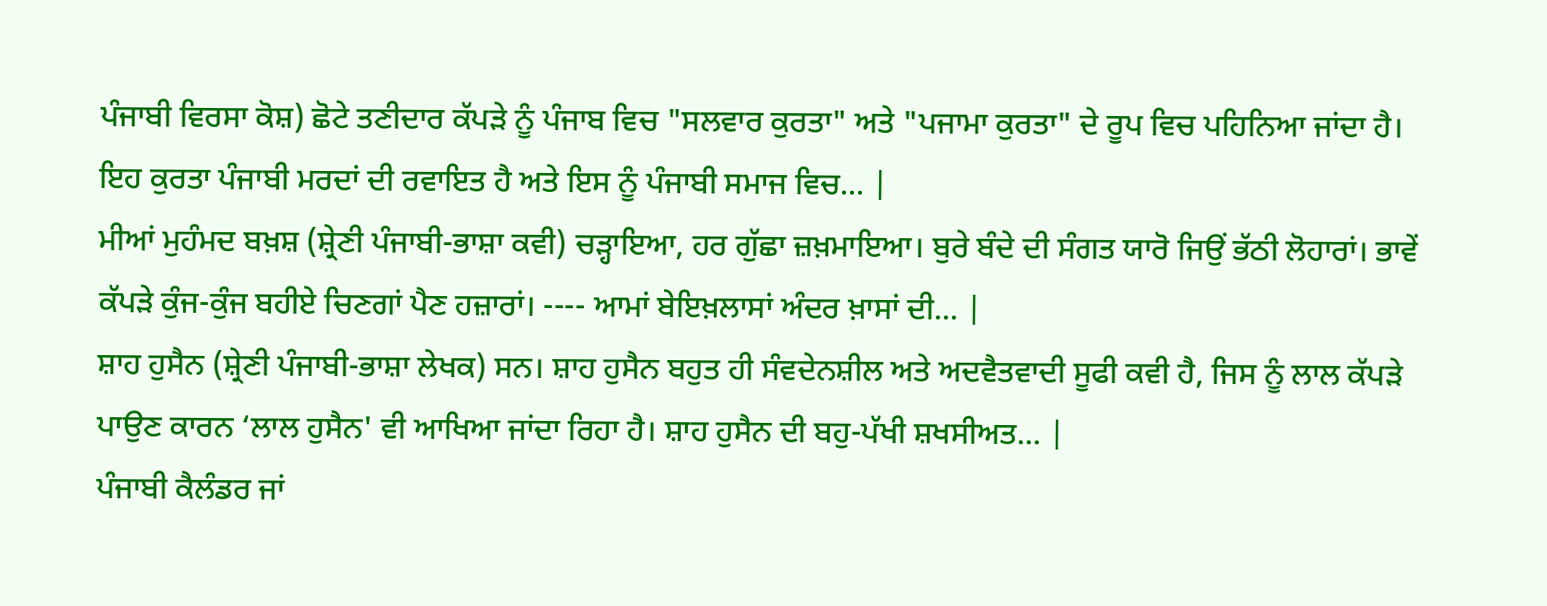ਪੰਜਾਬੀ ਵਿਰਸਾ ਕੋਸ਼) ਛੋਟੇ ਤਣੀਦਾਰ ਕੱਪੜੇ ਨੂੰ ਪੰਜਾਬ ਵਿਚ "ਸਲਵਾਰ ਕੁਰਤਾ" ਅਤੇ "ਪਜਾਮਾ ਕੁਰਤਾ" ਦੇ ਰੂਪ ਵਿਚ ਪਹਿਨਿਆ ਜਾਂਦਾ ਹੈ। ਇਹ ਕੁਰਤਾ ਪੰਜਾਬੀ ਮਰਦਾਂ ਦੀ ਰਵਾਇਤ ਹੈ ਅਤੇ ਇਸ ਨੂੰ ਪੰਜਾਬੀ ਸਮਾਜ ਵਿਚ... |
ਮੀਆਂ ਮੁਹੰਮਦ ਬਖ਼ਸ਼ (ਸ਼੍ਰੇਣੀ ਪੰਜਾਬੀ-ਭਾਸ਼ਾ ਕਵੀ) ਚੜ੍ਹਾਇਆ, ਹਰ ਗੁੱਛਾ ਜ਼ਖ਼ਮਾਇਆ। ਬੁਰੇ ਬੰਦੇ ਦੀ ਸੰਗਤ ਯਾਰੋ ਜਿਉਂ ਭੱਠੀ ਲੋਹਾਰਾਂ। ਭਾਵੇਂ ਕੱਪੜੇ ਕੁੰਜ-ਕੁੰਜ ਬਹੀਏ ਚਿਣਗਾਂ ਪੈਣ ਹਜ਼ਾਰਾਂ। ---- ਆਮਾਂ ਬੇਇਖ਼ਲਾਸਾਂ ਅੰਦਰ ਖ਼ਾਸਾਂ ਦੀ... |
ਸ਼ਾਹ ਹੁਸੈਨ (ਸ਼੍ਰੇਣੀ ਪੰਜਾਬੀ-ਭਾਸ਼ਾ ਲੇਖਕ) ਸਨ। ਸ਼ਾਹ ਹੁਸੈਨ ਬਹੁਤ ਹੀ ਸੰਵਦੇਨਸ਼ੀਲ ਅਤੇ ਅਦਵੈਤਵਾਦੀ ਸੂਫੀ ਕਵੀ ਹੈ, ਜਿਸ ਨੂੰ ਲਾਲ ਕੱਪੜੇ ਪਾਉਣ ਕਾਰਨ ‘ਲਾਲ ਹੁਸੈਨ' ਵੀ ਆਖਿਆ ਜਾਂਦਾ ਰਿਹਾ ਹੈ। ਸ਼ਾਹ ਹੁਸੈਨ ਦੀ ਬਹੁ-ਪੱਖੀ ਸ਼ਖਸੀਅਤ... |
ਪੰਜਾਬੀ ਕੈਲੰਡਰ ਜਾਂ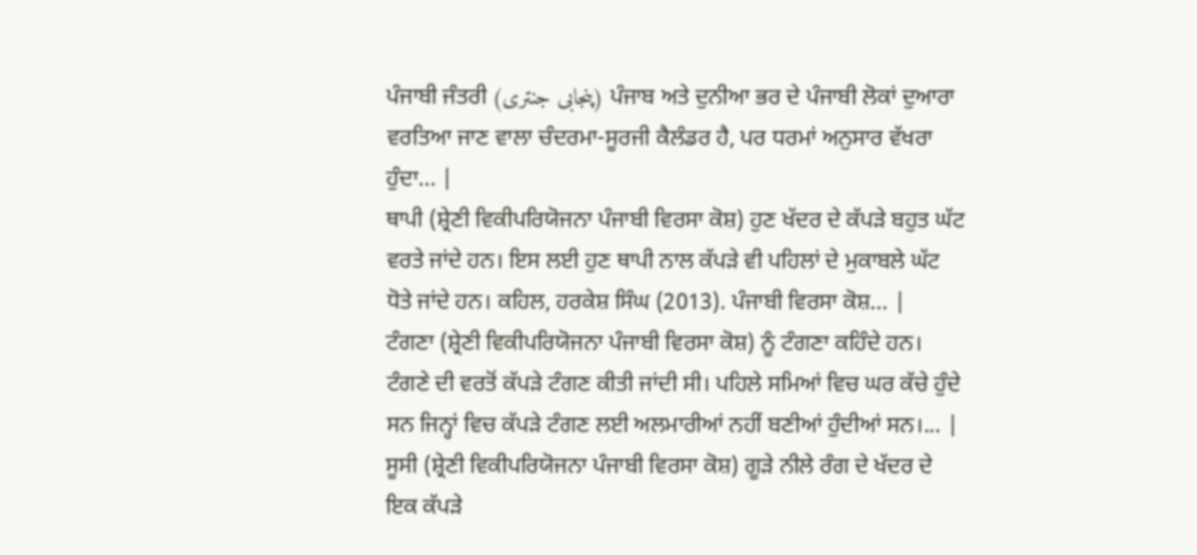ਪੰਜਾਬੀ ਜੰਤਰੀ (پنجابی جنتری) ਪੰਜਾਬ ਅਤੇ ਦੁਨੀਆ ਭਰ ਦੇ ਪੰਜਾਬੀ ਲੋਕਾਂ ਦੁਆਰਾ ਵਰਤਿਆ ਜਾਣ ਵਾਲਾ ਚੰਦਰਮਾ-ਸੂਰਜੀ ਕੈਲੰਡਰ ਹੈ, ਪਰ ਧਰਮਾਂ ਅਨੁਸਾਰ ਵੱਖਰਾ ਹੁੰਦਾ... |
ਥਾਪੀ (ਸ਼੍ਰੇਣੀ ਵਿਕੀਪਰਿਯੋਜਨਾ ਪੰਜਾਬੀ ਵਿਰਸਾ ਕੋਸ਼) ਹੁਣ ਖੱਦਰ ਦੇ ਕੱਪੜੇ ਬਹੁਤ ਘੱਟ ਵਰਤੇ ਜਾਂਦੇ ਹਨ। ਇਸ ਲਈ ਹੁਣ ਥਾਪੀ ਨਾਲ ਕੱਪੜੇ ਵੀ ਪਹਿਲਾਂ ਦੇ ਮੁਕਾਬਲੇ ਘੱਟ ਧੋਤੇ ਜਾਂਦੇ ਹਨ। ਕਹਿਲ, ਹਰਕੇਸ਼ ਸਿੰਘ (2013). ਪੰਜਾਬੀ ਵਿਰਸਾ ਕੋਸ਼... |
ਟੰਗਣਾ (ਸ਼੍ਰੇਣੀ ਵਿਕੀਪਰਿਯੋਜਨਾ ਪੰਜਾਬੀ ਵਿਰਸਾ ਕੋਸ਼) ਨੂੰ ਟੰਗਣਾ ਕਹਿੰਦੇ ਹਨ। ਟੰਗਣੇ ਦੀ ਵਰਤੋਂ ਕੱਪੜੇ ਟੰਗਣ ਕੀਤੀ ਜਾਂਦੀ ਸੀ। ਪਹਿਲੇ ਸਮਿਆਂ ਵਿਚ ਘਰ ਕੱਚੇ ਹੁੰਦੇ ਸਨ ਜਿਨ੍ਹਾਂ ਵਿਚ ਕੱਪੜੇ ਟੰਗਣ ਲਈ ਅਲਮਾਰੀਆਂ ਨਹੀਂ ਬਣੀਆਂ ਹੁੰਦੀਆਂ ਸਨ।... |
ਸੂਸੀ (ਸ਼੍ਰੇਣੀ ਵਿਕੀਪਰਿਯੋਜਨਾ ਪੰਜਾਬੀ ਵਿਰਸਾ ਕੋਸ਼) ਗੂੜੇ ਨੀਲੇ ਰੰਗ ਦੇ ਖੱਦਰ ਦੇ ਇਕ ਕੱਪੜੇ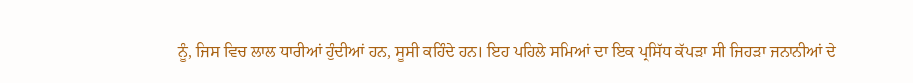ਨੂੰ, ਜਿਸ ਵਿਚ ਲਾਲ ਧਾਰੀਆਂ ਹੁੰਦੀਆਂ ਹਨ, ਸੂਸੀ ਕਹਿੰਦੇ ਹਨ। ਇਹ ਪਹਿਲੇ ਸਮਿਆਂ ਦਾ ਇਕ ਪ੍ਰਸਿੱਧ ਕੱਪੜਾ ਸੀ ਜਿਹੜਾ ਜਨਾਨੀਆਂ ਦੇ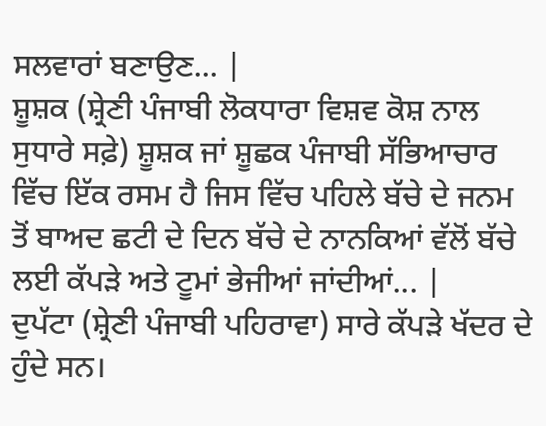ਸਲਵਾਰਾਂ ਬਣਾਉਣ... |
ਸ਼ੂਸ਼ਕ (ਸ਼੍ਰੇਣੀ ਪੰਜਾਬੀ ਲੋਕਧਾਰਾ ਵਿਸ਼ਵ ਕੋਸ਼ ਨਾਲ ਸੁਧਾਰੇ ਸਫ਼ੇ) ਸ਼ੂਸ਼ਕ ਜਾਂ ਸ਼ੂਛਕ ਪੰਜਾਬੀ ਸੱਭਿਆਚਾਰ ਵਿੱਚ ਇੱਕ ਰਸਮ ਹੈ ਜਿਸ ਵਿੱਚ ਪਹਿਲੇ ਬੱਚੇ ਦੇ ਜਨਮ ਤੋਂ ਬਾਅਦ ਛਟੀ ਦੇ ਦਿਨ ਬੱਚੇ ਦੇ ਨਾਨਕਿਆਂ ਵੱਲੋਂ ਬੱਚੇ ਲਈ ਕੱਪੜੇ ਅਤੇ ਟੂਮਾਂ ਭੇਜੀਆਂ ਜਾਂਦੀਆਂ... |
ਦੁਪੱਟਾ (ਸ਼੍ਰੇਣੀ ਪੰਜਾਬੀ ਪਹਿਰਾਵਾ) ਸਾਰੇ ਕੱਪੜੇ ਖੱਦਰ ਦੇ ਹੁੰਦੇ ਸਨ।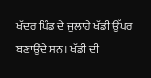ਖੱਦਰ ਪਿੰਡ ਦੇ ਜੁਲਾਹੇ ਖੱਡੀ ਉੱਪਰ ਬਣਾਉਂਦੇ ਸਨ। ਖੱਡੀ ਦੀ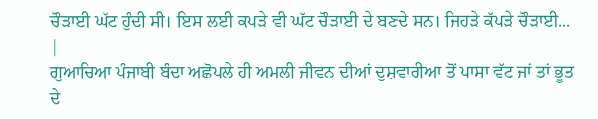ਚੌੜਾਈ ਘੱਟ ਹੁੰਦੀ ਸੀ। ਇਸ ਲਈ ਕਪੜੇ ਵੀ ਘੱਟ ਚੌੜਾਈ ਦੇ ਬਣਦੇ ਸਨ। ਜਿਹੜੇ ਕੱਪੜੇ ਚੌੜਾਈ... |
ਗੁਆਚਿਆ ਪੰਜਾਬੀ ਬੰਦਾ ਅਛੋਪਲੇ ਹੀ ਅਮਲੀ ਜੀਵਨ ਦੀਆਂ ਦੁਸ਼ਵਾਰੀਆ ਤੋਂ ਪਾਸਾ ਵੱਟ ਜਾਂ ਤਾਂ ਭੂਤ ਦੇ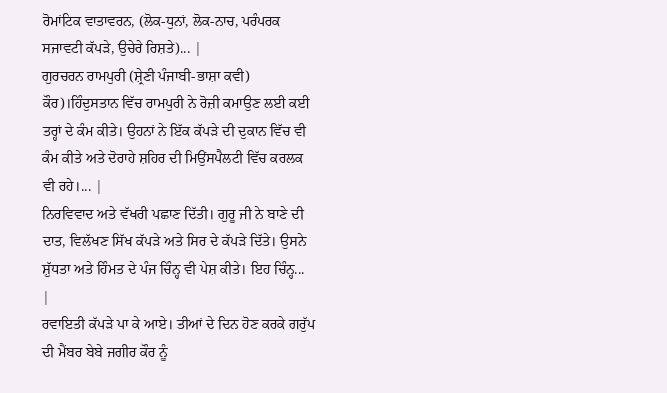ਰੋਮਾਂਟਿਕ ਵਾਤਾਵਰਨ, (ਲੋਕ-ਧੁਨਾਂ, ਲੋਕ-ਨਾਚ, ਪਰੰਪਰਕ ਸਜਾਵਟੀ ਕੱਪੜੇ, ਉਚੇਰੇ ਰਿਸ਼ਤੇ)... |
ਗੁਰਚਰਨ ਰਾਮਪੁਰੀ (ਸ਼੍ਰੇਣੀ ਪੰਜਾਬੀ-ਭਾਸ਼ਾ ਕਵੀ) ਕੌਰ)।ਹਿੰਦੁਸਤਾਨ ਵਿੱਚ ਰਾਮਪੁਰੀ ਨੇ ਰੋਜ਼ੀ ਕਮਾਉਣ ਲਈ ਕਈ ਤਰ੍ਹਾਂ ਦੇ ਕੰਮ ਕੀਤੇ। ਉਹਨਾਂ ਨੇ ਇੱਕ ਕੱਪੜੇ ਦੀ ਦੁਕਾਨ ਵਿੱਚ ਵੀ ਕੰਮ ਕੀਤੇ ਅਤੇ ਦੋਰਾਹੇ ਸ਼ਹਿਰ ਦੀ ਮਿਉਂਸਪੈਲਟੀ ਵਿੱਚ ਕਰਲਕ ਵੀ ਰਹੇ।... |
ਨਿਰਵਿਵਾਦ ਅਤੇ ਵੱਖਰੀ ਪਛਾਣ ਦਿੱਤੀ। ਗੁਰੂ ਜੀ ਨੇ ਬਾਣੇ ਦੀ ਦਾਤ, ਵਿਲੱਖਣ ਸਿੱਖ ਕੱਪੜੇ ਅਤੇ ਸਿਰ ਦੇ ਕੱਪੜੇ ਦਿੱਤੇ। ਉਸਨੇ ਸ਼ੁੱਧਤਾ ਅਤੇ ਹਿੰਮਤ ਦੇ ਪੰਜ ਚਿੰਨ੍ਹ ਵੀ ਪੇਸ਼ ਕੀਤੇ। ਇਹ ਚਿੰਨ੍ਹ... |
ਰਵਾਇਤੀ ਕੱਪੜੇ ਪਾ ਕੇ ਆਏ। ਤੀਆਂ ਦੇ ਦਿਨ ਹੋਣ ਕਰਕੇ ਗਰੁੱਪ ਦੀ ਮੈਂਬਰ ਬੇਬੇ ਜਗੀਰ ਕੌਰ ਨੂੰ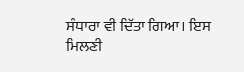ਸੰਧਾਰਾ ਵੀ ਦਿੱਤਾ ਗਿਆ। ਇਸ ਮਿਲਣੀ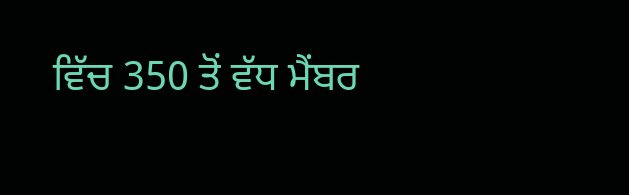ਵਿੱਚ 350 ਤੋਂ ਵੱਧ ਮੈਂਬਰ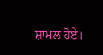ਸ਼ਾਮਲ ਹੋਏ।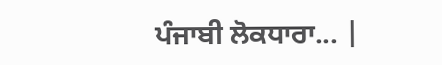ਪੰਜਾਬੀ ਲੋਕਧਾਰਾ... |